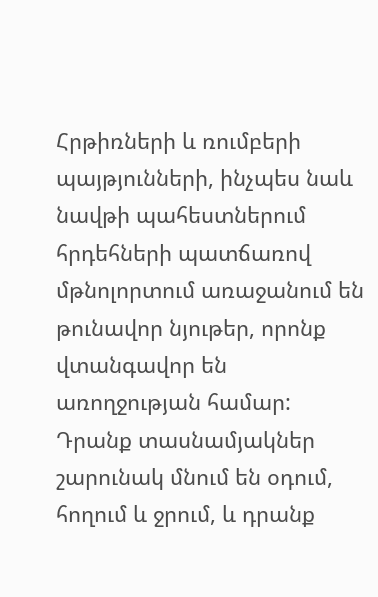Հրթիռների և ռումբերի պայթյունների, ինչպես նաև նավթի պահեստներում հրդեհների պատճառով մթնոլորտում առաջանում են թունավոր նյութեր, որոնք վտանգավոր են առողջության համար: Դրանք տասնամյակներ շարունակ մնում են օդում, հողում և ջրում, և դրանք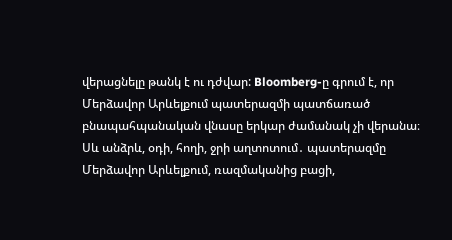վերացնելը թանկ է ու դժվար: Bloomberg-ը գրում է, որ Մերձավոր Արևելքում պատերազմի պատճառած բնապահպանական վնասը երկար ժամանակ չի վերանա։
Սև անձրև, օդի, հողի, ջրի աղտոտում․ պատերազմը Մերձավոր Արևելքում, ռազմականից բացի,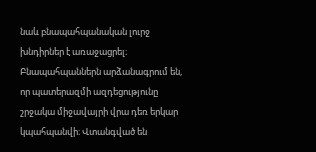նաև բնապահպանական լուրջ խնդիրներ է առաջացրել։ Բնապահպաններն արձանագրում են, որ պատերազմի ազդեցությունը շրջակա միջավայրի վրա դեռ երկար կպահպանվի։ Վտանգված են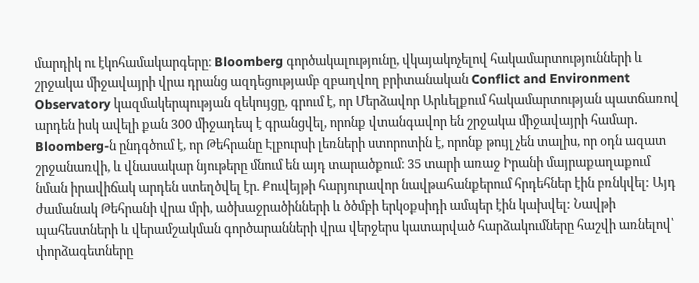մարդիկ ու էկոհամակարգերը։ Bloomberg գործակալությունը, վկայակոչելով հակամարտությունների և շրջակա միջավայրի վրա դրանց ազդեցությամբ զբաղվող բրիտանական Conflict and Environment Observatory կազմակերպության զեկույցը, գրում է, որ Մերձավոր Արևելքում հակամարտության պատճառով արդեն իսկ ավելի քան 300 միջադեպ է գրանցվել, որոնք վտանգավոր են շրջակա միջավայրի համար․
Bloomberg-ն ընդգծում է, որ Թեհրանը Էլբուրսի լեռների ստորոտին է, որոնք թույլ չեն տալիս, որ օդն ազատ շրջանառվի, և վնասակար նյութերը մնում են այդ տարածքում։ 35 տարի առաջ Իրանի մայրաքաղաքում նման իրավիճակ արդեն ստեղծվել էր. Քուվեյթի հարյուրավոր նավթահանքերում հրդեհներ էին բռնկվել: Այդ ժամանակ Թեհրանի վրա մրի, ածխաջրածինների և ծծմբի երկօքսիդի ամպեր էին կախվել: Նավթի պահեստների և վերամշակման գործարանների վրա վերջերս կատարված հարձակումները հաշվի առնելով՝ փորձագետները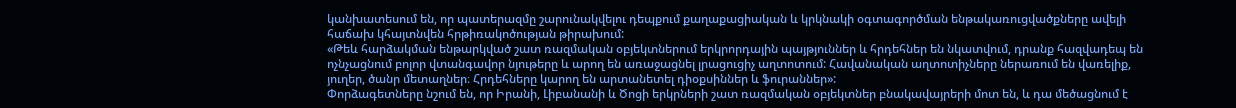կանխատեսում են, որ պատերազմը շարունակվելու դեպքում քաղաքացիական և կրկնակի օգտագործման ենթակառուցվածքները ավելի հաճախ կհայտնվեն հրթիռակոծության թիրախում:
«Թեև հարձակման ենթարկված շատ ռազմական օբյեկտներում երկրորդային պայթյուններ և հրդեհներ են նկատվում, դրանք հազվադեպ են ոչնչացնում բոլոր վտանգավոր նյութերը և արող են առաջացնել լրացուցիչ աղտոտում: Հավանական աղտոտիչները ներառում են վառելիք, յուղեր, ծանր մետաղներ։ Հրդեհները կարող են արտանետել դիօքսիններ և ֆուրաններ»:
Փորձագետները նշում են, որ Իրանի, Լիբանանի և Ծոցի երկրների շատ ռազմական օբյեկտներ բնակավայրերի մոտ են, և դա մեծացնում է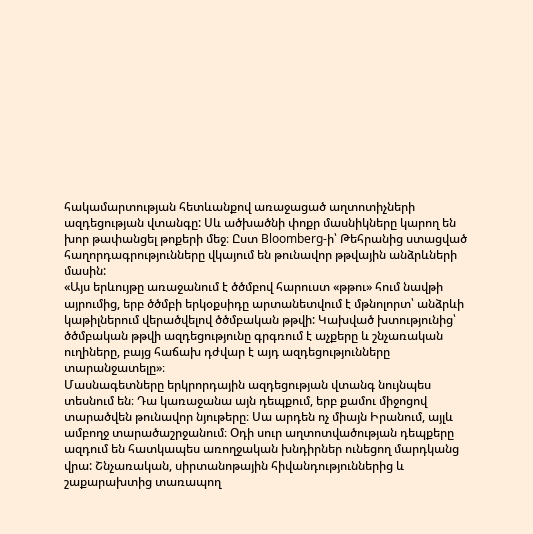հակամարտության հետևանքով առաջացած աղտոտիչների ազդեցության վտանգը: Սև ածխածնի փոքր մասնիկները կարող են խոր թափանցել թոքերի մեջ։ Ըստ Bloomberg-ի՝ Թեհրանից ստացված հաղորդագրությունները վկայում են թունավոր թթվային անձրևների մասին:
«Այս երևույթը առաջանում է ծծմբով հարուստ «թթու» հում նավթի այրումից, երբ ծծմբի երկօքսիդը արտանետվում է մթնոլորտ՝ անձրևի կաթիլներում վերածվելով ծծմբական թթվի: Կախված խտությունից՝ ծծմբական թթվի ազդեցությունը գրգռում է աչքերը և շնչառական ուղիները, բայց հաճախ դժվար է այդ ազդեցությունները տարանջատելը»։
Մասնագետները երկրորդային ազդեցության վտանգ նույնպես տեսնում են։ Դա կառաջանա այն դեպքում, երբ քամու միջոցով տարածվեն թունավոր նյութերը։ Սա արդեն ոչ միայն Իրանում, այլև ամբողջ տարածաշրջանում։ Օդի սուր աղտոտվածության դեպքերը ազդում են հատկապես առողջական խնդիրներ ունեցող մարդկանց վրա: Շնչառական, սիրտանոթային հիվանդություններից և շաքարախտից տառապող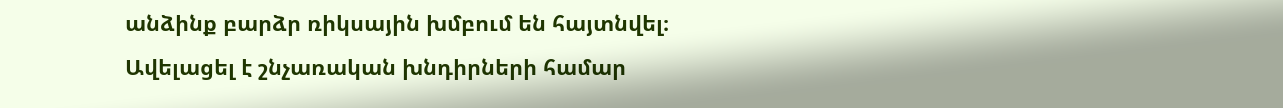անձինք բարձր ռիկսային խմբում են հայտնվել։ Ավելացել է շնչառական խնդիրների համար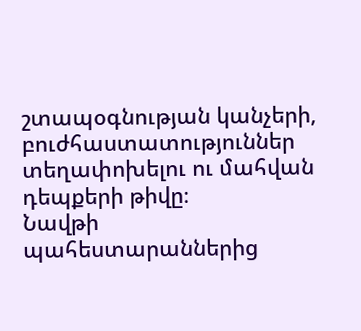շտապօգնության կանչերի, բուժհաստատություններ տեղափոխելու ու մահվան դեպքերի թիվը։
Նավթի պահեստարաններից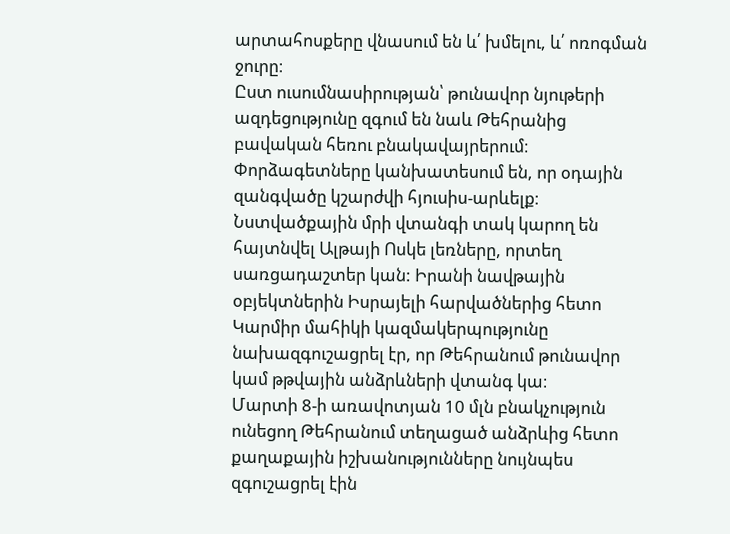արտահոսքերը վնասում են և՛ խմելու, և՛ ոռոգման ջուրը։
Ըստ ուսումնասիրության՝ թունավոր նյութերի ազդեցությունը զգում են նաև Թեհրանից բավական հեռու բնակավայրերում։ Փորձագետները կանխատեսում են, որ օդային զանգվածը կշարժվի հյուսիս-արևելք։ Նստվածքային մրի վտանգի տակ կարող են հայտնվել Ալթայի Ոսկե լեռները, որտեղ սառցադաշտեր կան: Իրանի նավթային օբյեկտներին Իսրայելի հարվածներից հետո Կարմիր մահիկի կազմակերպությունը նախազգուշացրել էր, որ Թեհրանում թունավոր կամ թթվային անձրևների վտանգ կա։
Մարտի 8-ի առավոտյան 10 մլն բնակչություն ունեցող Թեհրանում տեղացած անձրևից հետո քաղաքային իշխանությունները նույնպես զգուշացրել էին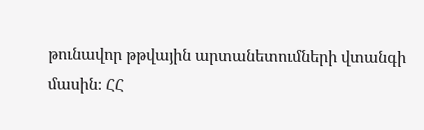թունավոր թթվային արտանետումների վտանգի մասին։ ՀՀ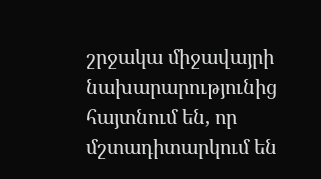շրջակա միջավայրի նախարարությունից հայտնում են, որ մշտադիտարկում են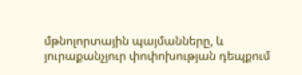մթնոլորտային պայմանները, և յուրաքանչյուր փոփոխության դեպքում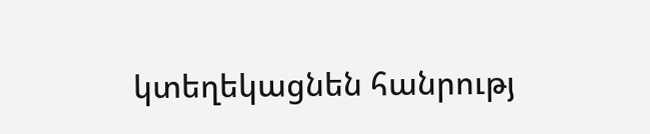կտեղեկացնեն հանրությ